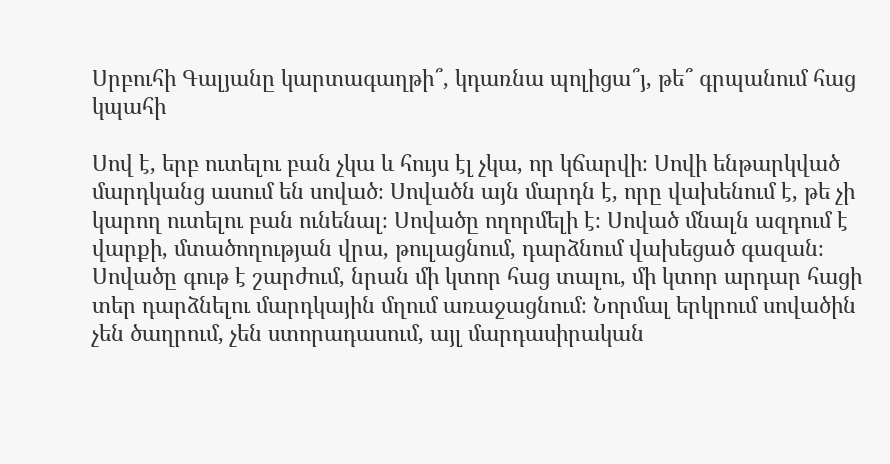Սրբուհի Գալյանը կարտագաղթի՞, կդառնա պոլիցա՞յ, թե՞ գրպանում հաց կպահի

Սով է, երբ ուտելու բան չկա և հույս էլ չկա, որ կճարվի։ Սովի ենթարկված մարդկանց ասում են սոված։ Սովածն այն մարդն է, որը վախենում է, թե չի կարող ուտելու բան ունենալ։ Սովածը ողորմելի է։ Սոված մնալն ազդում է վարքի, մտածողության վրա, թուլացնում, դարձնում վախեցած գազան։ Սովածը գութ է շարժում, նրան մի կտոր հաց տալու, մի կտոր արդար հացի տեր դարձնելու մարդկային մղում առաջացնում։ Նորմալ երկրում սովածին չեն ծաղրում, չեն ստորադասում, այլ մարդասիրական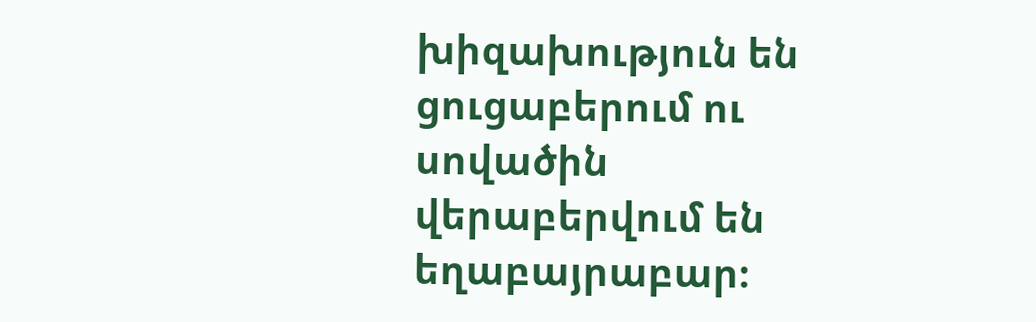խիզախություն են ցուցաբերում ու սովածին վերաբերվում են եղաբայրաբար։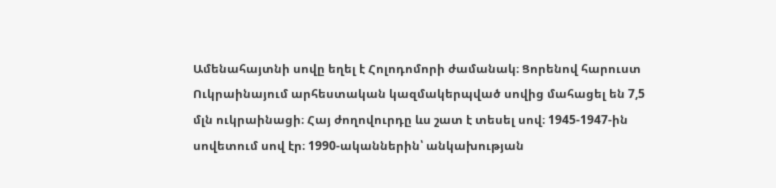Ամենահայտնի սովը եղել է Հոլոդոմորի ժամանակ։ Ցորենով հարուստ Ուկրաինայում արհեստական կազմակերպված սովից մահացել են 7,5 մլն ուկրաինացի։ Հայ ժողովուրդը ևս շատ է տեսել սով։ 1945-1947-ին սովետում սով էր։ 1990-ականներին՝ անկախության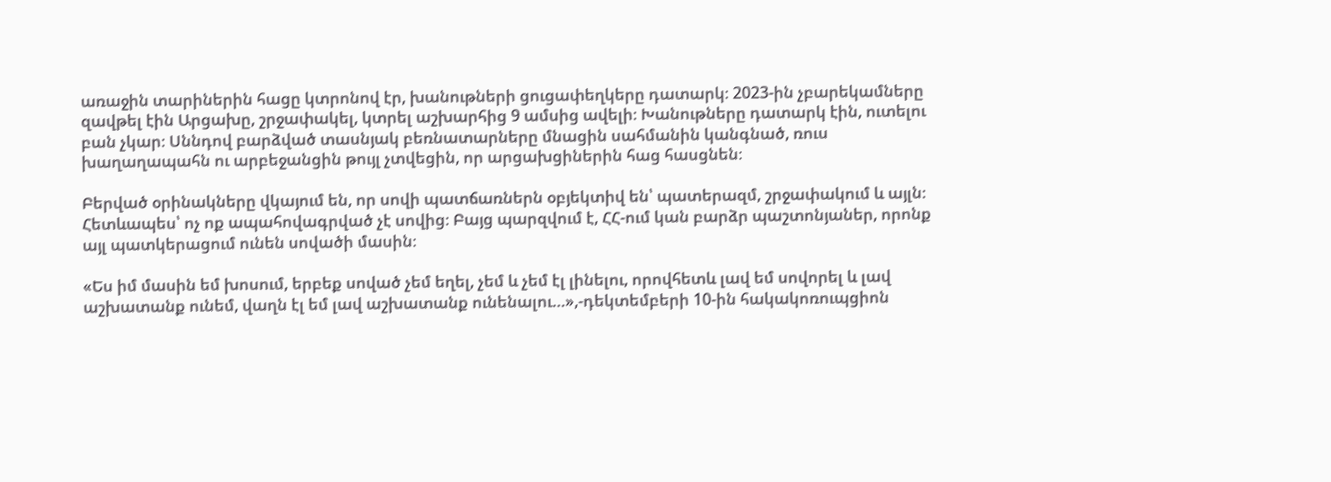առաջին տարիներին հացը կտրոնով էր, խանութների ցուցափեղկերը դատարկ։ 2023-ին չբարեկամները զավթել էին Արցախը, շրջափակել, կտրել աշխարհից 9 ամսից ավելի։ Խանութները դատարկ էին, ուտելու բան չկար։ Սննդով բարձված տասնյակ բեռնատարները մնացին սահմանին կանգնած, ռուս խաղաղապահն ու արբեջանցին թույլ չտվեցին, որ արցախցիներին հաց հասցնեն։

Բերված օրինակները վկայում են, որ սովի պատճառներն օբյեկտիվ են՝ պատերազմ, շրջափակում և այլն։ Հետևապես՝ ոչ ոք ապահովագրված չէ սովից։ Բայց պարզվում է, ՀՀ-ում կան բարձր պաշտոնյաներ, որոնք այլ պատկերացում ունեն սովածի մասին։

«Ես իմ մասին եմ խոսում, երբեք սոված չեմ եղել, չեմ և չեմ էլ լինելու, որովհետև լավ եմ սովորել և լավ աշխատանք ունեմ, վաղն էլ եմ լավ աշխատանք ունենալու…»,-դեկտեմբերի 10-ին հակակոռուպցիոն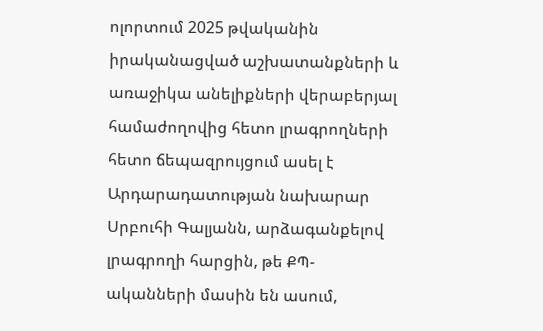ոլորտում 2025 թվականին իրականացված աշխատանքների և առաջիկա անելիքների վերաբերյալ համաժողովից հետո լրագրողների հետո ճեպազրույցում ասել է Արդարադատության նախարար Սրբուհի Գալյանն, արձագանքելով լրագրողի հարցին, թե ՔՊ-ականների մասին են ասում,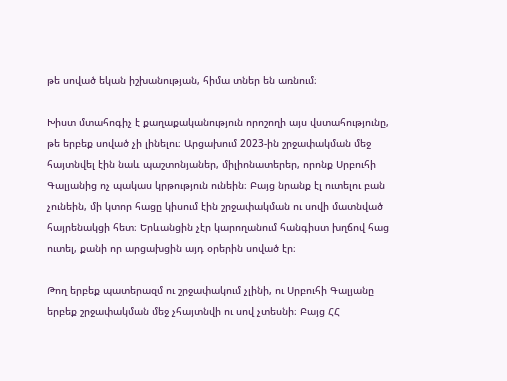թե սոված եկան իշխանության, հիմա տներ են առնում։

Խիստ մտահոգիչ է քաղաքականություն որոշողի այս վստահությունը, թե երբեք սոված չի լինելու։ Արցախում 2023-ին շրջափակման մեջ հայտնվել էին նաև պաշտոնյաներ, միլիոնատերեր, որոնք Սրբուհի Գալյանից ոչ պակաս կրթություն ունեին։ Բայց նրանք էլ ուտելու բան չունեին, մի կտոր հացը կիսում էին շրջափակման ու սովի մատնված հայրենակցի հետ։ Երևանցին չէր կարողանում հանգիստ խղճով հաց ուտել, քանի որ արցախցին այդ օրերին սոված էր։

Թող երբեք պատերազմ ու շրջափակում չլինի, ու Սրբուհի Գալյանը երբեք շրջափակման մեջ չհայտնվի ու սով չտեսնի։ Բայց ՀՀ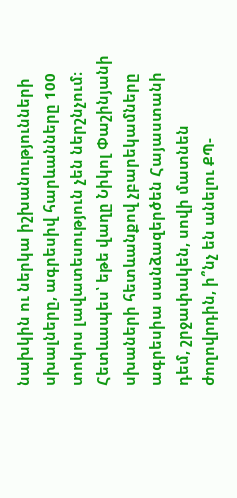նախկին ու ներկա իշխանությունների սխալները, ագրեսիվ հարևանները 100 տոկոս լավատեսություն չեն ներշնչում։ Հետևապես՝ եթե վաղը Նիկոլ Փաշինյանի սխաների հետևանքով չբարեկամները ագրեսիա սանձազերծեն Հայաստանի դեմ, շրջափակեն, սովի մատնեն ժողովրդին, ի՞նչ են անելու ՔՊ-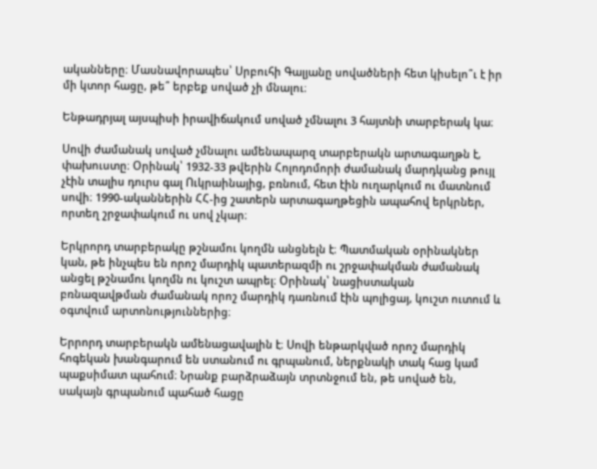ականները։ Մասնավորապես՝ Սրբուհի Գալյանը սովածների հետ կիսելո՞ւ է իր մի կտոր հացը, թե՞ երբեք սոված չի մնալու։

Ենթադրյալ այսպիսի իրավիճակում սոված չմնալու 3 հայտնի տարբերակ կա։

Սովի ժամանակ սոված չմնալու ամենապարզ տարբերակն արտագաղթն է, փախուստը։ Օրինակ՝ 1932-33 թվերին Հոլոդոմորի ժամանակ մարդկանց թույլ չէին տալիս դուրս գալ Ուկրաինայից, բռնում, հետ էին ուղարկում ու մատնում սովի։ 1990-ականներին ՀՀ-ից շատերն արտագաղթեցին ապահով երկրներ, որտեղ շրջափակում ու սով չկար։

Երկրորդ տարբերակը թշնամու կողմն անցնելն է։ Պատմական օրինակներ կան, թե ինչպես են որոշ մարդիկ պատերազմի ու շրջափակման ժամանակ անցել թշնամու կողմն ու կուշտ ապրել։ Օրինակ՝ նացիստական բռնազավթման ժամանակ որոշ մարդիկ դառնում էին պոլիցայ, կուշտ ուտում և օգտվում արտոնություններից։

Երրորդ տարբերակն ամենացավալին է։ Սովի ենթարկված որոշ մարդիկ հոգեկան խանգարում են ստանում ու գրպանում, ներքնակի տակ հաց կամ պաքսիմատ պահում։ Նրանք բարձրաձայն տրտնջում են, թե սոված են, սակայն գրպանում պահած հացը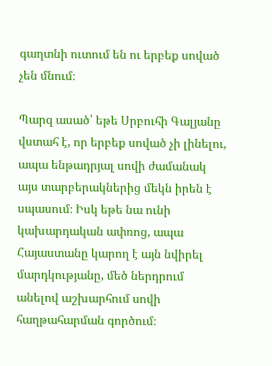գաղտնի ուտում են ու երբեք սոված չեն մնում։

Պարզ ասած՝ եթե Սրբուհի Գալյանը վստահ է, որ երբեք սոված չի լինելու, ապա ենթադրյալ սովի ժամանակ այս տարբերակներից մեկն իրեն է սպասում։ Իսկ եթե նա ունի կախարդական ափռոց, ապա Հայաստանը կարող է այն նվիրել մարդկությանը, մեծ ներդրում անելով աշխարհում սովի հաղթահարման գործում։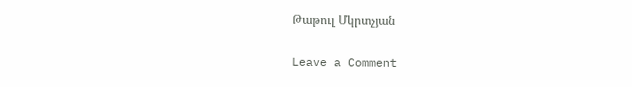Թաթուլ Մկրտչյան

Leave a Comment